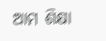ଆମ ଶିକ୍ଷା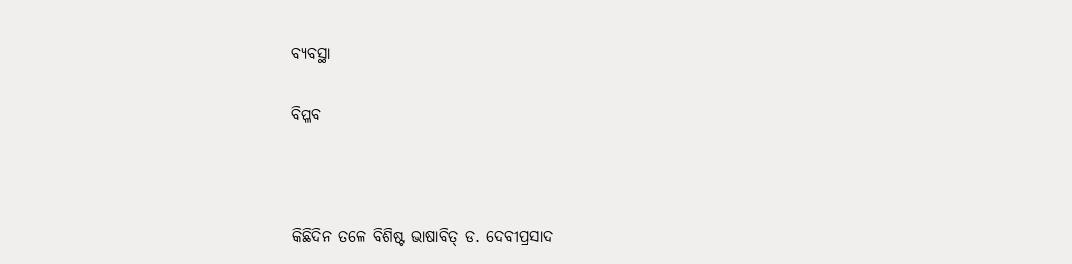ବ୍ୟବସ୍ଥା

ବିପ୍ଳବ



କିଛିଦିନ ତଳେ ବିଶିଷ୍ଟ ଭାଷାବିତ୍‌ ଡ. ଦେବୀପ୍ରସାଦ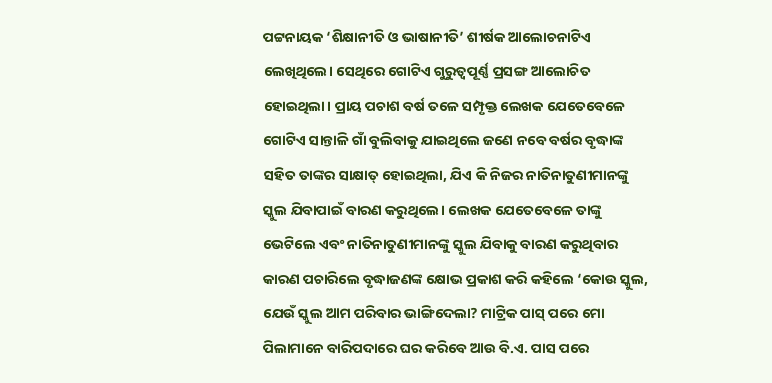ପଟ୍ଟନାୟକ ‘ଶିକ୍ଷାନୀତି ଓ ଭାଷାନୀତି’ ଶୀର୍ଷକ ଆଲୋଚନାଟିଏ ଲେଖିଥିଲେ। ସେଥିରେ ଗୋଟିଏ ଗୁରୁତ୍ୱପୂର୍ଣ୍ଣ ପ୍ରସଙ୍ଗ ଆଲୋଚିତ ହୋଇଥିଲା। ପ୍ରାୟ ପଚାଶ ବର୍ଷ ତଳେ ସମ୍ପୃକ୍ତ ଲେଖକ ଯେତେବେଳେ ଗୋଟିଏ ସାନ୍ତାଳି ଗାଁ ବୁଲିବାକୁ ଯାଇଥିଲେ ଜଣେ ନବେ ବର୍ଷର ବୃଦ୍ଧାଙ୍କ ସହିତ ତାଙ୍କର ସାକ୍ଷାତ୍‌ ହୋଇଥିଲା, ଯିଏ କି ନିଜର ନାତିନାତୁଣୀମାନଙ୍କୁ ସ୍କୁଲ ଯିବାପାଇଁ ବାରଣ କରୁଥିଲେ। ଲେଖକ ଯେତେବେଳେ ତାଙ୍କୁ ଭେଟିଲେ ଏବଂ ନାତିନାତୁଣୀମାନଙ୍କୁ ସ୍କୁଲ ଯିବାକୁ ବାରଣ କରୁଥିବାର କାରଣ ପଚାରିଲେ ବୃଦ୍ଧାଜଣଙ୍କ କ୍ଷୋଭ ପ୍ରକାଶ କରି କହିଲେ ‘କୋଉ ସ୍କୁଲ, ଯେଉଁ ସ୍କୁଲ ଆମ ପରିବାର ଭାଙ୍ଗିଦେଲା? ମାଟ୍ରିକ ପାସ୍‌ ପରେ ମୋ ପିଲାମାନେ ବାରିପଦାରେ ଘର କରିବେ ଆଉ ବି.ଏ. ପାସ ପରେ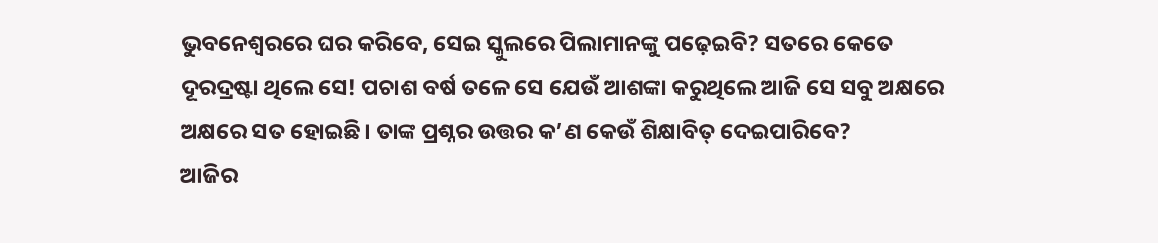ଭୁବନେଶ୍ୱରରେ ଘର କରିବେ, ସେଇ ସ୍କୁଲରେ ପିଲାମାନଙ୍କୁ ପଢ଼େଇବି? ସତରେ କେତେ ଦୂରଦ୍ରଷ୍ଟା ଥିଲେ ସେ! ପଚାଶ ବର୍ଷ ତଳେ ସେ ଯେଉଁ ଆଶଙ୍କା କରୁଥିଲେ ଆଜି ସେ ସବୁ ଅକ୍ଷରେ ଅକ୍ଷରେ ସତ ହୋଇଛି। ତାଙ୍କ ପ୍ରଶ୍ନର ଉତ୍ତର କ’ଣ କେଉଁ ଶିକ୍ଷାବିତ୍‌ ଦେଇପାରିବେ?
ଆଜିର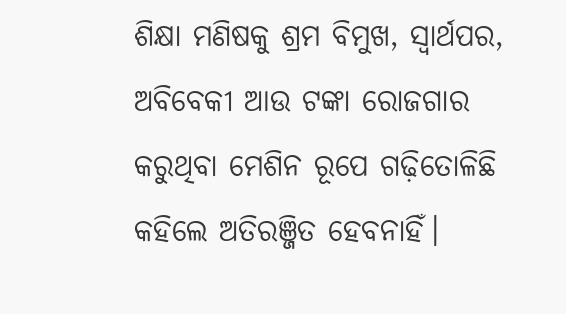ଶିକ୍ଷା ମଣିଷକୁ ଶ୍ରମ ବିମୁଖ, ସ୍ବାର୍ଥପର, ଅବିବେକୀ ଆଉ ଟଙ୍କା ରୋଜଗାର କରୁଥିବା ମେଶିନ ରୂପେ ଗଢ଼ିତୋଳିଛି କହିଲେ ଅତିରଞ୍ଜିତ ହେବନାହିଁ।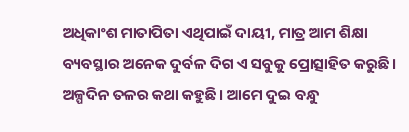ଅଧିକାଂଶ ମାତାପିତା ଏଥିପାଇଁ ଦାୟୀ, ମାତ୍ର ଆମ ଶିକ୍ଷା ବ୍ୟବସ୍ଥାର ଅନେକ ଦୁର୍ବଳ ଦିଗ ଏ ସବୁକୁ ପ୍ରୋତ୍ସାହିତ କରୁଛି। ଅଳ୍ପଦିନ ତଳର କଥା କହୁଛି। ଆମେ ଦୁଇ ବନ୍ଧୁ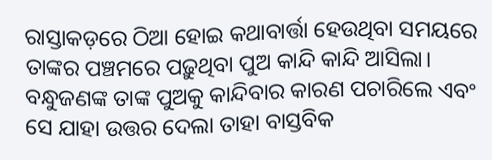ରାସ୍ତାକଡ଼ରେ ଠିଆ ହୋଇ କଥାବାର୍ତ୍ତା ହେଉଥିବା ସମୟରେ ତାଙ୍କର ପଞ୍ଚମରେ ପଢ଼ୁଥିବା ପୁଅ କାନ୍ଦି କାନ୍ଦି ଆସିଲା। ବନ୍ଧୁଜଣଙ୍କ ତାଙ୍କ ପୁଅକୁ କାନ୍ଦିବାର କାରଣ ପଚାରିଲେ ଏବଂ ସେ ଯାହା ଉତ୍ତର ଦେଲା ତାହା ବାସ୍ତବିକ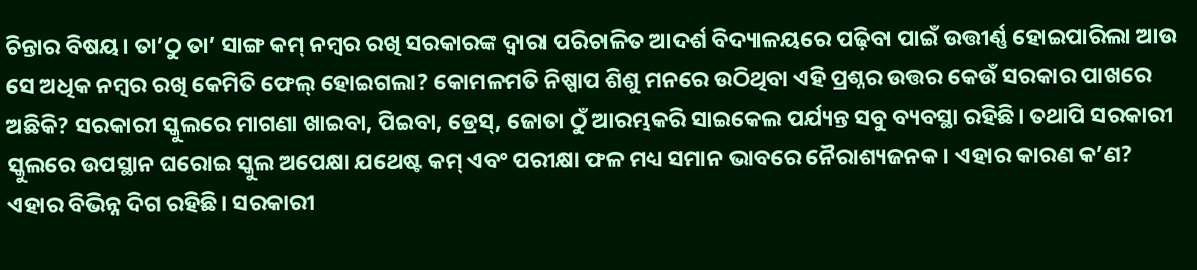ଚିନ୍ତାର ବିଷୟ। ତା’ଠୁ ତା’ ସାଙ୍ଗ କମ୍‌ ନମ୍ବର ରଖି ସରକାରଙ୍କ ଦ୍ୱାରା ପରିଚାଳିତ ଆଦର୍ଶ ବିଦ୍ୟାଳୟରେ ପଢ଼ିବା ପାଇଁ ଉତ୍ତୀର୍ଣ୍ଣ ହୋଇପାରିଲା ଆଉ ସେ ଅଧିକ ନମ୍ବର ରଖି କେମିତି ଫେଲ୍‌ ହୋଇଗଲା? କୋମଳମତି ନିଷ୍ପାପ ଶିଶୁ ମନରେ ଉଠିଥିବା ଏହି ପ୍ରଶ୍ନର ଉତ୍ତର କେଉଁ ସରକାର ପାଖରେ ଅଛିକି? ସରକାରୀ ସ୍କୁଲରେ ମାଗଣା ଖାଇବା, ପିଇବା, ଡ୍ରେସ୍‌, ଜୋତା ଠୁଁ ଆରମ୍ଭକରି ସାଇକେଲ ପର୍ଯ୍ୟନ୍ତ ସବୁ ବ୍ୟବସ୍ଥା ରହିଛି। ତଥାପି ସରକାରୀ ସ୍କୁଲରେ ଉପସ୍ଥାନ ଘରୋଇ ସ୍କୁଲ ଅପେକ୍ଷା ଯଥେଷ୍ଟ କମ୍‌ ଏବଂ ପରୀକ୍ଷା ଫଳ ମଧ୍ୟ ସମାନ ଭାବରେ ନୈରାଶ୍ୟଜନକ। ଏହାର କାରଣ କ’ଣ? ଏହାର ବିଭିନ୍ନ ଦିଗ ରହିଛି। ସରକାରୀ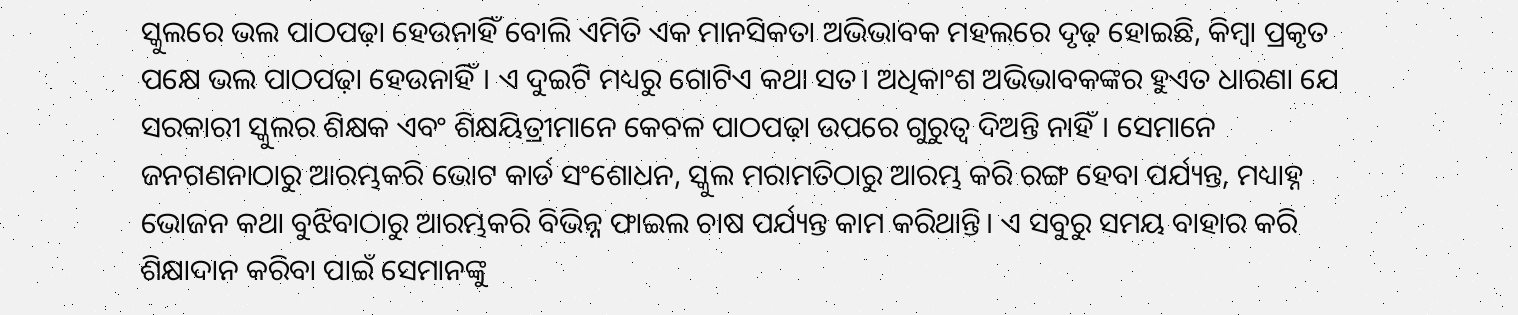ସ୍କୁଲରେ ଭଲ ପାଠପଢ଼ା ହେଉନାହିଁ ବୋଲି ଏମିତି ଏକ ମାନସିକତା ଅଭିଭାବକ ମହଲରେ ଦୃଢ଼ ହୋଇଛି, କିମ୍ବା ପ୍ରକୃତ ପକ୍ଷେ ଭଲ ପାଠପଢ଼ା ହେଉନାହିଁ। ଏ ଦୁଇଟି ମଧ୍ୟରୁ ଗୋଟିଏ କଥା ସତ। ଅଧିକାଂଶ ଅଭିଭାବକଙ୍କର ହୁଏତ ଧାରଣା ଯେ ସରକାରୀ ସ୍କୁଲର ଶିକ୍ଷକ ଏବଂ ଶିକ୍ଷୟିତ୍ରୀମାନେ କେବଳ ପାଠପଢ଼ା ଉପରେ ଗୁରୁତ୍ୱ ଦିଅନ୍ତି ନାହିଁ। ସେମାନେ ଜନଗଣନାଠାରୁ ଆରମ୍ଭକରି ଭୋଟ କାର୍ଡ ସଂଶୋଧନ, ସ୍କୁଲ ମରାମତିଠାରୁ ଆରମ୍ଭ କରି ରଙ୍ଗ ହେବା ପର୍ଯ୍ୟନ୍ତ, ମଧ୍ୟାହ୍ନ ଭୋଜନ କଥା ବୁଝିବାଠାରୁ ଆରମ୍ଭକରି ବିଭିନ୍ନ ଫାଇଲ ଚାଷ ପର୍ଯ୍ୟନ୍ତ କାମ କରିଥାନ୍ତି। ଏ ସବୁରୁ ସମୟ ବାହାର କରି ଶିକ୍ଷାଦାନ କରିବା ପାଇଁ ସେମାନଙ୍କୁ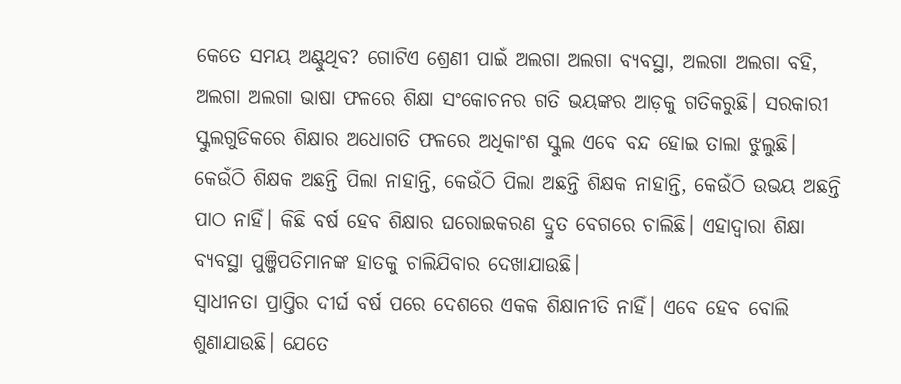କେତେ ସମୟ ଅଣ୍ଟୁଥିବ? ଗୋଟିଏ ଶ୍ରେଣୀ ପାଇଁ ଅଲଗା ଅଲଗା ବ୍ୟବସ୍ଥା, ଅଲଗା ଅଲଗା ବହି, ଅଲଗା ଅଲଗା ଭାଷା ଫଳରେ ଶିକ୍ଷା ସଂକୋଚନର ଗତି ଭୟଙ୍କର ଆଡ଼କୁ ଗତିକରୁଛି। ସରକାରୀ ସ୍କୁଲଗୁଡିକରେ ଶିକ୍ଷାର ଅଧୋଗତି ଫଳରେ ଅଧିକାଂଶ ସ୍କୁଲ ଏବେ ବନ୍ଦ ହୋଇ ତାଲା ଝୁଲୁଛି। କେଉଁଠି ଶିକ୍ଷକ ଅଛନ୍ତି ପିଲା ନାହାନ୍ତି, କେଉଁଠି ପିଲା ଅଛନ୍ତି ଶିକ୍ଷକ ନାହାନ୍ତି, କେଉଁଠି ଉଭୟ ଅଛନ୍ତି ପାଠ ନାହିଁ। କିଛି ବର୍ଷ ହେବ ଶିକ୍ଷାର ଘରୋଇକରଣ ଦ୍ରୁତ ବେଗରେ ଚାଲିଛି। ଏହାଦ୍ୱାରା ଶିକ୍ଷା ବ୍ୟବସ୍ଥା ପୁଞ୍ଜିପତିମାନଙ୍କ ହାତକୁ ଚାଲିଯିବାର ଦେଖାଯାଉଛି।
ସ୍ବାଧୀନତା ପ୍ରାପ୍ତିର ଦୀର୍ଘ ବର୍ଷ ପରେ ଦେଶରେ ଏକକ ଶିକ୍ଷାନୀତି ନାହିଁ। ଏବେ ହେବ ବୋଲି ଶୁଣାଯାଉଛି। ଯେତେ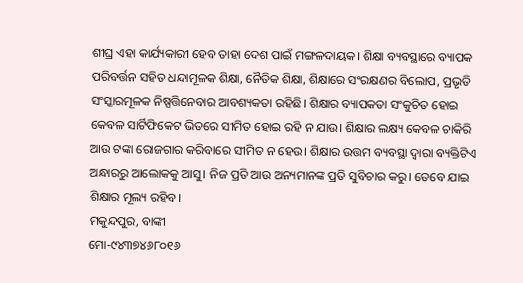ଶୀଘ୍ର ଏହା କାର୍ଯ୍ୟକାରୀ ହେବ ତାହା ଦେଶ ପାଇଁ ମଙ୍ଗଳଦାୟକ। ଶିକ୍ଷା ବ୍ୟବସ୍ଥାରେ ବ୍ୟାପକ ପରିବର୍ତ୍ତନ ସହିତ ଧନ୍ଦାମୂଳକ ଶିକ୍ଷା, ନୈତିକ ଶିକ୍ଷା, ଶିକ୍ଷାରେ ସଂରକ୍ଷଣର ବିଲୋପ, ପ୍ରଭୃତି ସଂସ୍କାରମୂଳକ ନିଷ୍ପତ୍ତିନେବାର ଆବଶ୍ୟକତା ରହିଛି। ଶିକ୍ଷାର ବ୍ୟାପକତା ସଂକୁଚିତ ହୋଇ କେବଳ ସାର୍ଟିଫିକେଟ ଭିତରେ ସୀମିତ ହୋଇ ରହି ନ ଯାଉ। ଶିକ୍ଷାର ଲକ୍ଷ୍ୟ କେବଳ ଚାକିରି ଆଉ ଟଙ୍କା ରୋଜଗାର କରିବାରେ ସୀମିତ ନ ହେଉ। ଶିକ୍ଷାର ଉତ୍ତମ ବ୍ୟବସ୍ଥା ଦ୍ୱାରା ବ୍ୟକ୍ତିଟିଏ ଅନ୍ଧାରରୁ ଆଲୋକକୁ ଆସୁ। ନିଜ ପ୍ରତି ଆଉ ଅନ୍ୟମାନଙ୍କ ପ୍ରତି ସୁବିଚାର କରୁ। ତେବେ ଯାଇ ଶିକ୍ଷାର ମୂଲ୍ୟ ରହିବ।
ମକୁନ୍ଦପୁର, ବାଙ୍କୀ
ମୋ-୯୪୩୭୪୬୮୦୧୬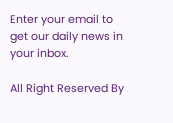Enter your email to get our daily news in your inbox.

All Right Reserved By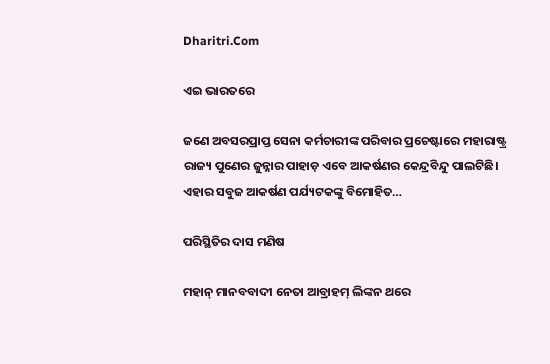Dharitri.Com

ଏଇ ଭାରତରେ

ଜଣେ ଅବସରପ୍ରାପ୍ତ ସେନା କର୍ମଚାରୀଙ୍କ ପରିବାର ପ୍ରଚେଷ୍ଟାରେ ମହାରାଷ୍ଟ୍ର ରାଜ୍ୟ ପୁଣେର ଜୁନ୍ନାର ପାହାଡ଼ ଏବେ ଆକର୍ଷଣର କେନ୍ଦ୍ରବିନ୍ଦୁ ପାଲଟିଛି। ଏହାର ସବୁଜ ଆକର୍ଷଣ ପର୍ଯ୍ୟଟକଙ୍କୁ ବିମୋହିତ…

ପରିସ୍ଥିତିର ଦାସ ମଣିଷ

ମହାନ୍‌ ମାନବବାଦୀ ନେତା ଆବ୍ରାହମ୍‌ ଲିଙ୍କନ ଥରେ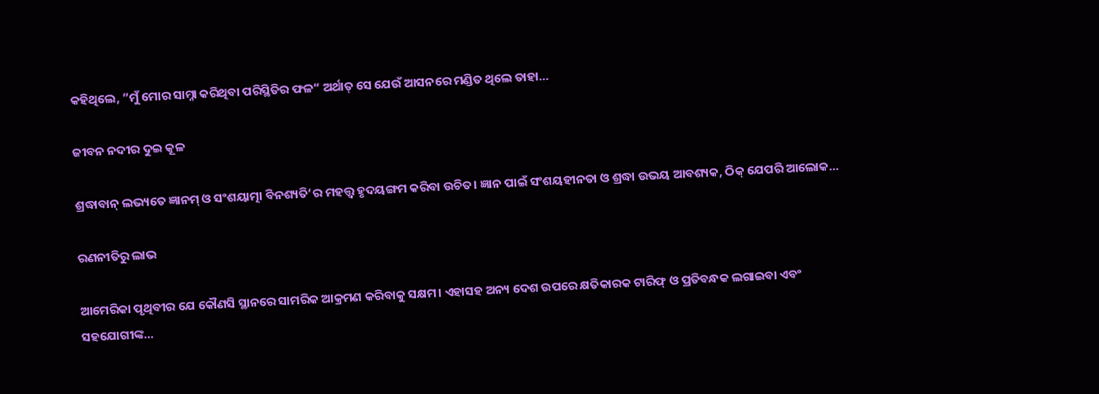କହିଥିଲେ, ”ମୁଁ ମୋର ସାମ୍ନା କରିଥିବା ପରିସ୍ଥିତିର ଫଳ“ ଅର୍ଥାତ୍‌ ସେ ଯେଉଁ ଆସନରେ ମଣ୍ଡିତ ଥିଲେ ତାହା…

ଜୀବନ ନଦୀର ଦୁଇ କୂଳ

ଶ୍ରଦ୍ଧାବାନ୍‌ ଲଭ୍ୟତେ ଜ୍ଞାନମ୍‌ ଓ ସଂଶୟାତ୍ମା ବିନଶ୍ୟତି’ର ମହତ୍ତ୍ୱ ହୃଦୟଙ୍ଗମ କରିବା ଉଚିତ। ଜ୍ଞାନ ପାଇଁ ସଂଶୟହୀନତା ଓ ଶ୍ରଦ୍ଧା ଉଭୟ ଆବଶ୍ୟକ, ଠିକ୍‌ ଯେପରି ଆଲୋକ…

ରଣନୀତିରୁ ଲାଭ

ଆମେରିକା ପୃଥିବୀର ଯେ କୌଣସି ସ୍ଥାନରେ ସାମରିକ ଆକ୍ରମଣ କରିବାକୁ ସକ୍ଷମ। ଏହାସହ ଅନ୍ୟ ଦେଶ ଉପରେ କ୍ଷତିକାରକ ଟାରିଫ୍‌ ଓ ପ୍ରତିବନ୍ଧକ ଲଗାଇବା ଏବଂ ସହଯୋଗୀଙ୍କ…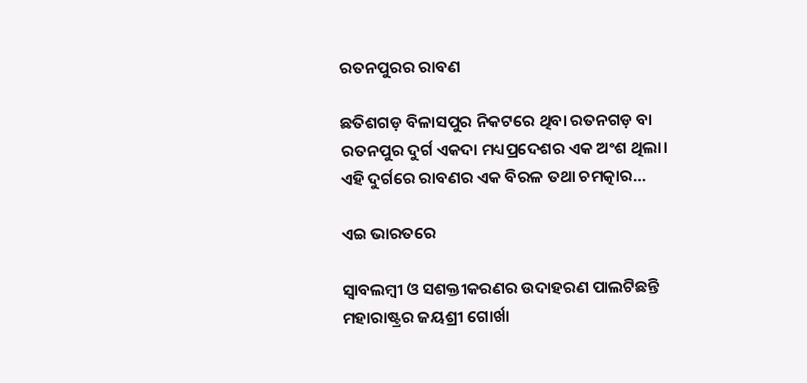ରତନପୁରର ରାବଣ

ଛତିଶଗଡ଼ ବିଳାସପୁର ନିକଟରେ ଥିବା ରତନଗଡ଼ ବା ରତନପୁର ଦୁର୍ଗ ଏକଦା ମଧ୍ୟପ୍ରଦେଶର ଏକ ଅଂଶ ଥିଲା। ଏହି ଦୁର୍ଗରେ ରାବଣର ଏକ ବିରଳ ତଥା ଚମତ୍କାର…

ଏଇ ଭାରତରେ

ସ୍ବାବଲମ୍ବୀ ଓ ସଶକ୍ତୀକରଣର ଉଦାହରଣ ପାଲଟିଛନ୍ତି ମହାରାଷ୍ଟ୍ରର ଜୟଶ୍ରୀ ଗୋର୍ଖା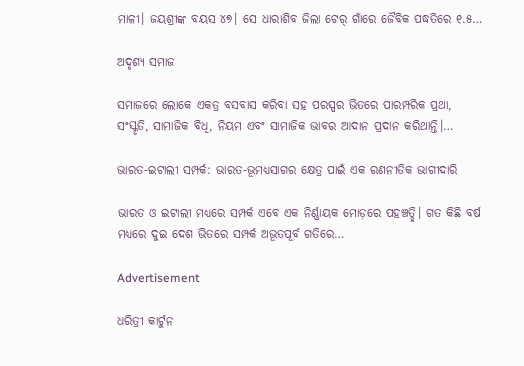ମାଳୀ। ଜୟଶ୍ରୀଙ୍କ ବୟସ ୪୭। ସେ ଧାରାଶିବ ଜିଲା ଟେର୍‌ ଗାଁରେ ଜୈବିକ ପଦ୍ଧତିରେ ୧.୫…

ଅଦୃଶ୍ୟ ସମାଜ

ସମାଜରେ ଲୋକେ ଏକତ୍ର ବସବାସ କରିବା ସହ ପରସ୍ପର ଭିତରେ ପାରମ୍ପରିକ ପ୍ରଥା, ସଂସ୍କୃତି, ସାମାଜିକ ବିଧି, ନିୟମ ଏବଂ ସାମାଜିକ ଭାବର ଆଦାନ ପ୍ରଦାନ କରିଥାନ୍ତି।…

ଭାରତ-ଇଟାଲୀ ସମ୍ପର୍କ: ଭାରତ-ଭୂମଧ୍ୟସାଗର କ୍ଷେତ୍ର ପାଇଁ ଏକ ରଣନୀତିକ ଭାଗୀଦାରି

ଭାରତ ଓ ଇଟାଲୀ ମଧ୍ୟରେ ସମ୍ପର୍କ ଏବେ ଏକ ନିର୍ଣ୍ଣାୟକ ମୋଡ଼ରେ ପହଞ୍ଚତ୍ଛି। ଗତ କିଛି ବର୍ଷ ମଧ୍ୟରେ ଦୁଇ ଦେଶ ଭିତରେ ସମ୍ପର୍କ ଅଭୂତପୂର୍ବ ଗତିରେ…

Advertisement

ଧରିତ୍ରୀ କାର୍ଟୁନ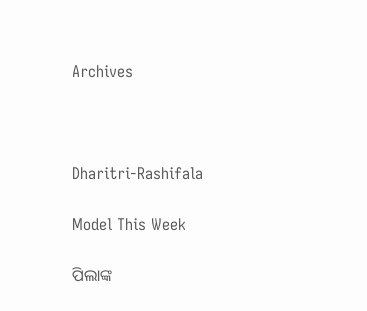Archives



Dharitri-Rashifala

Model This Week

ପିଲାଙ୍କ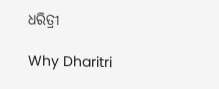ଧରିତ୍ରୀ

Why Dharitri